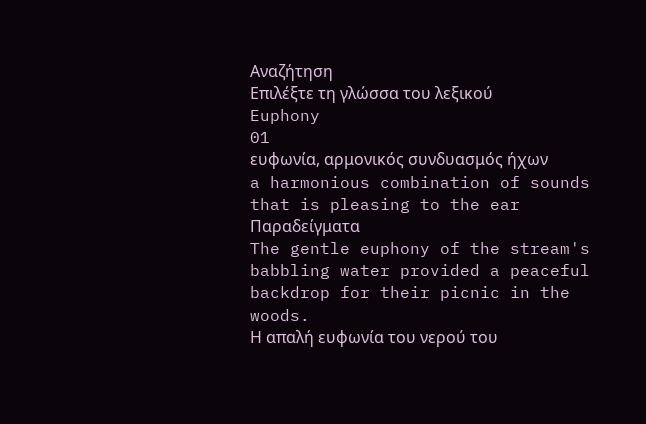Αναζήτηση
Επιλέξτε τη γλώσσα του λεξικού
Euphony
01
ευφωνία, αρμονικός συνδυασμός ήχων
a harmonious combination of sounds that is pleasing to the ear
Παραδείγματα
The gentle euphony of the stream's babbling water provided a peaceful backdrop for their picnic in the woods.
Η απαλή ευφωνία του νερού του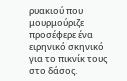ρυακιού που μουρμούριζε προσέφερε ένα ειρηνικό σκηνικό για το πικνίκ τους στο δάσος.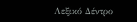Λεξικό Δέντρο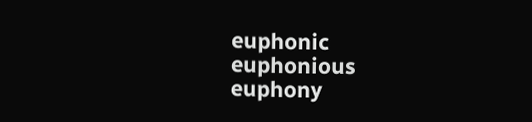euphonic
euphonious
euphony